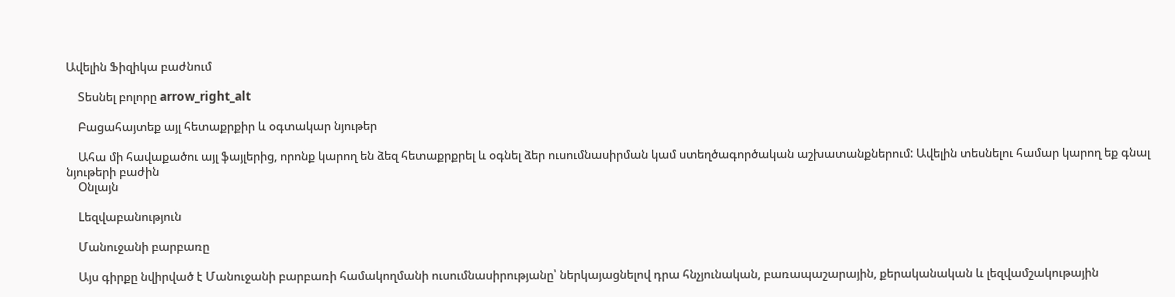Ավելին Ֆիզիկա բաժնում

    Տեսնել բոլորը arrow_right_alt

    Բացահայտեք այլ հետաքրքիր և օգտակար նյութեր

    Ահա մի հավաքածու այլ ֆայլերից, որոնք կարող են ձեզ հետաքրքրել և օգնել ձեր ուսումնասիրման կամ ստեղծագործական աշխատանքներում: Ավելին տեսնելու համար կարող եք գնալ նյութերի բաժին
    Օնլայն

    Lեզվաբանություն

    Մանուջանի բարբառը

    Այս գիրքը նվիրված է Մանուջանի բարբառի համակողմանի ուսումնասիրությանը՝ ներկայացնելով դրա հնչյունական, բառապաշարային, քերականական և լեզվամշակութային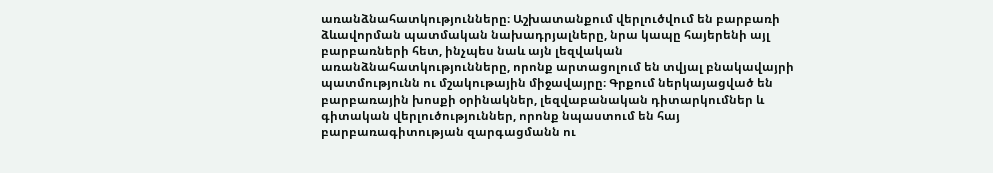առանձնահատկությունները։ Աշխատանքում վերլուծվում են բարբառի ձևավորման պատմական նախադրյալները, նրա կապը հայերենի այլ բարբառների հետ, ինչպես նաև այն լեզվական առանձնահատկությունները, որոնք արտացոլում են տվյալ բնակավայրի պատմությունն ու մշակութային միջավայրը։ Գրքում ներկայացված են բարբառային խոսքի օրինակներ, լեզվաբանական դիտարկումներ և գիտական վերլուծություններ, որոնք նպաստում են հայ բարբառագիտության զարգացմանն ու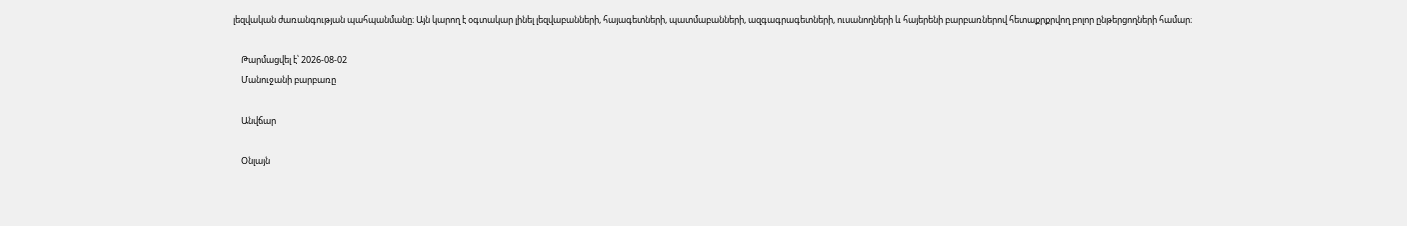լեզվական ժառանգության պահպանմանը։ Այն կարող է օգտակար լինել լեզվաբանների, հայագետների, պատմաբանների, ազգագրագետների, ուսանողների և հայերենի բարբառներով հետաքրքրվող բոլոր ընթերցողների համար։

    Թարմացվել է՝ 2026-08-02
    Մանուջանի բարբառը

    Անվճար

    Օնլայն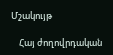Մշակույթ

    Հայ ժողովրդական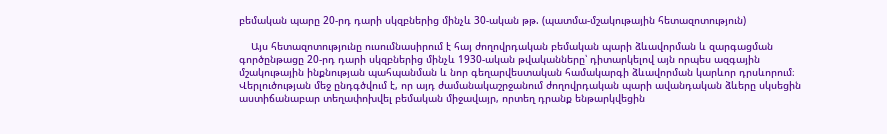բեմական պարը 20-րդ դարի սկզբներից մինչև 30-ական թթ. (պատմա-մշակութային հետազոտություն)

    Այս հետազոտությունը ուսումնասիրում է հայ ժողովրդական բեմական պարի ձևավորման և զարգացման գործընթացը 20-րդ դարի սկզբներից մինչև 1930-ական թվականները՝ դիտարկելով այն որպես ազգային մշակութային ինքնության պահպանման և նոր գեղարվեստական համակարգի ձևավորման կարևոր դրսևորում։ Վերլուծության մեջ ընդգծվում է, որ այդ ժամանակաշրջանում ժողովրդական պարի ավանդական ձևերը սկսեցին աստիճանաբար տեղափոխվել բեմական միջավայր, որտեղ դրանք ենթարկվեցին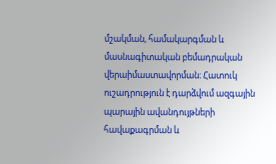մշակման, համակարգման և մասնագիտական բեմադրական վերաիմաստավորման։ Հատուկ ուշադրություն է դարձվում ազգային պարային ավանդույթների հավաքագրման և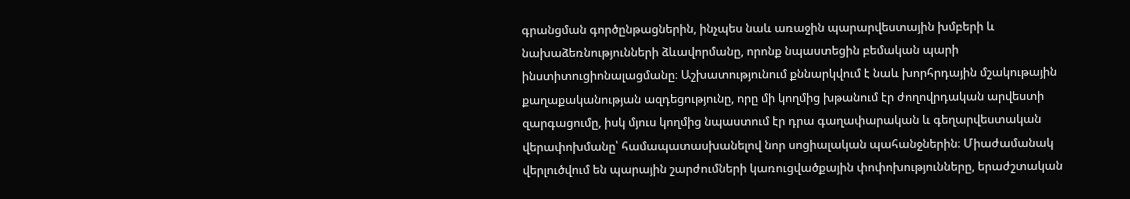գրանցման գործընթացներին, ինչպես նաև առաջին պարարվեստային խմբերի և նախաձեռնությունների ձևավորմանը, որոնք նպաստեցին բեմական պարի ինստիտուցիոնալացմանը։ Աշխատությունում քննարկվում է նաև խորհրդային մշակութային քաղաքականության ազդեցությունը, որը մի կողմից խթանում էր ժողովրդական արվեստի զարգացումը, իսկ մյուս կողմից նպաստում էր դրա գաղափարական և գեղարվեստական վերափոխմանը՝ համապատասխանելով նոր սոցիալական պահանջներին։ Միաժամանակ վերլուծվում են պարային շարժումների կառուցվածքային փոփոխությունները, երաժշտական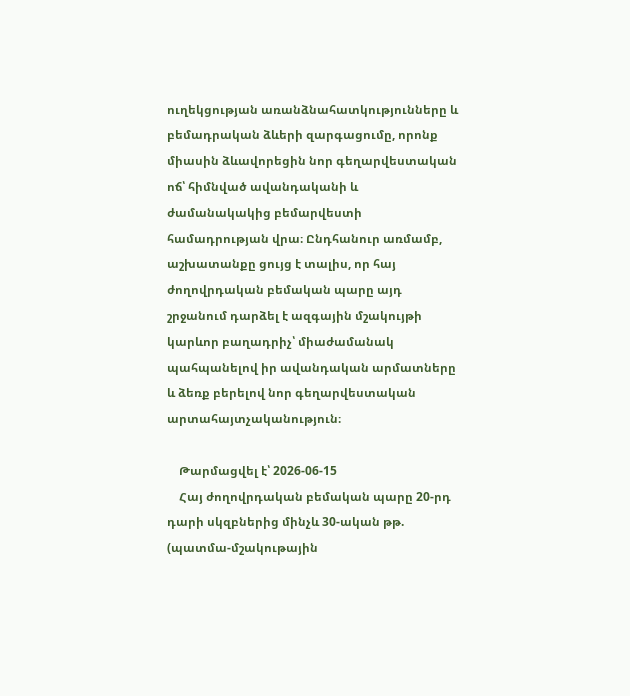ուղեկցության առանձնահատկությունները և բեմադրական ձևերի զարգացումը, որոնք միասին ձևավորեցին նոր գեղարվեստական ոճ՝ հիմնված ավանդականի և ժամանակակից բեմարվեստի համադրության վրա։ Ընդհանուր առմամբ, աշխատանքը ցույց է տալիս, որ հայ ժողովրդական բեմական պարը այդ շրջանում դարձել է ազգային մշակույթի կարևոր բաղադրիչ՝ միաժամանակ պահպանելով իր ավանդական արմատները և ձեռք բերելով նոր գեղարվեստական արտահայտչականություն։

    Թարմացվել է՝ 2026-06-15
    Հայ ժողովրդական բեմական պարը 20-րդ դարի սկզբներից մինչև 30-ական թթ. (պատմա-մշակութային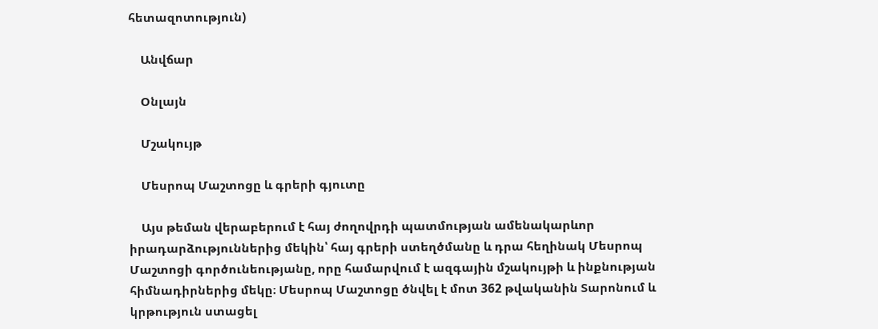հետազոտություն)

    Անվճար

    Օնլայն

    Մշակույթ

    Մեսրոպ Մաշտոցը և գրերի գյուտը

    Այս թեման վերաբերում է հայ ժողովրդի պատմության ամենակարևոր իրադարձություններից մեկին՝ հայ գրերի ստեղծմանը և դրա հեղինակ Մեսրոպ Մաշտոցի գործունեությանը, որը համարվում է ազգային մշակույթի և ինքնության հիմնադիրներից մեկը։ Մեսրոպ Մաշտոցը ծնվել է մոտ 362 թվականին Տարոնում և կրթություն ստացել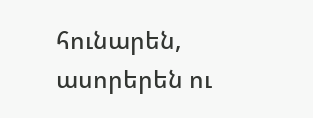հունարեն, ասորերեն ու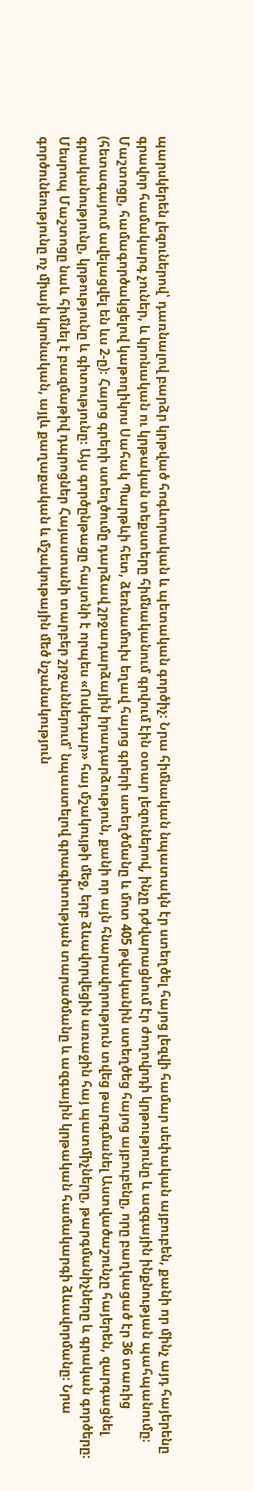պարսկերեն լեզուներով՝ դառնալով բարձր կրթված հոգևորական և պետական գործիչ։ Նրա հիմնական նպատակն էր ստեղծել հայոց լեզվի համար սեփական այբուբեն, քանի որ մինչ այդ հայերենը գրավոր համակարգ չուներ, և կրոնական ու կրթական տեքստերը հիմնականում գրվում էին օտար լեզուներով, ինչը դժվարացնում էր ժողովրդի կրթությունը և ազգային ինքնության պահպանումը։ Մաշտոցը, համագործակցելով կաթողիկոս Սահակ Պարթևի հետ, ձեռնամուխ եղավ հայոց գրերի ստեղծմանը և մոտ 405 թվականին ստեղծեց հայոց այբուբենը, որը բաղկացած էր 36 տառից (հետագայում ավելացվել են ևս 2-ը)։ Հայոց գրերի ստեղծումը դարձավ շրջադարձային իրադարձություն, քանի որ այն հնարավորություն տվեց թարգմանել Աստվածաշունչը հայերեն, զարգացնել գրականությունը, կրթությունը և գիտությունը։ Այս գործընթացը հայտնի է որպես «Ոսկեդար» հայ մշակույթի մեջ, երբ ձևավորվեցին առաջին հայ պատմիչները, թարգմանիչները և գրական գործերը։ Մեսրոպ Մաշտոցը նաև հիմնել է բազմաթիվ դպրոցներ Հայաստանի տարբեր շրջաններում՝ նպաստելով գրագիտության տարածմանը և ազգային կրթական համակարգի ձևավորմանը։ Նրա գործունեությունը ոչ միայն կրոնական, այլև քաղաքական և մշակութային մեծ նշանակություն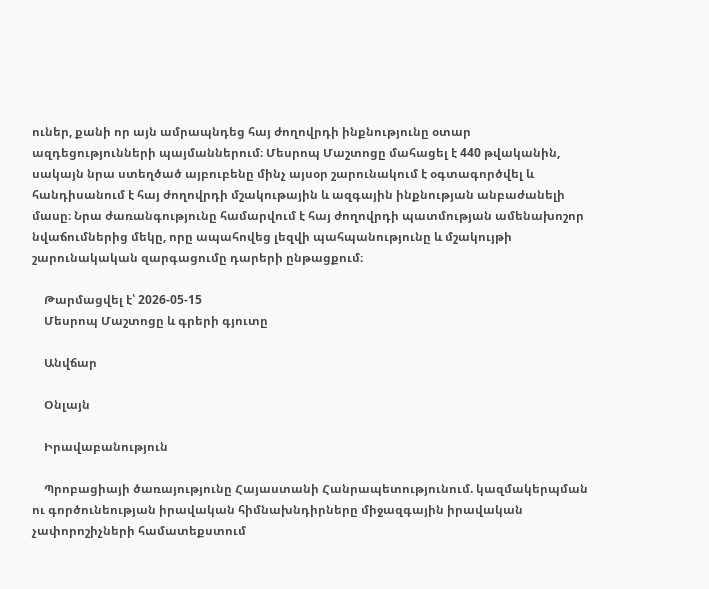ուներ, քանի որ այն ամրապնդեց հայ ժողովրդի ինքնությունը օտար ազդեցությունների պայմաններում։ Մեսրոպ Մաշտոցը մահացել է 440 թվականին, սակայն նրա ստեղծած այբուբենը մինչ այսօր շարունակում է օգտագործվել և հանդիսանում է հայ ժողովրդի մշակութային և ազգային ինքնության անբաժանելի մասը։ Նրա ժառանգությունը համարվում է հայ ժողովրդի պատմության ամենախոշոր նվաճումներից մեկը, որը ապահովեց լեզվի պահպանությունը և մշակույթի շարունակական զարգացումը դարերի ընթացքում։

    Թարմացվել է՝ 2026-05-15
    Մեսրոպ Մաշտոցը և գրերի գյուտը

    Անվճար

    Օնլայն

    Իրավաբանություն

    Պրոբացիայի ծառայությունը Հայաստանի Հանրապետությունում. կազմակերպման ու գործունեության իրավական հիմնախնդիրները միջազգային իրավական չափորոշիչների համատեքստում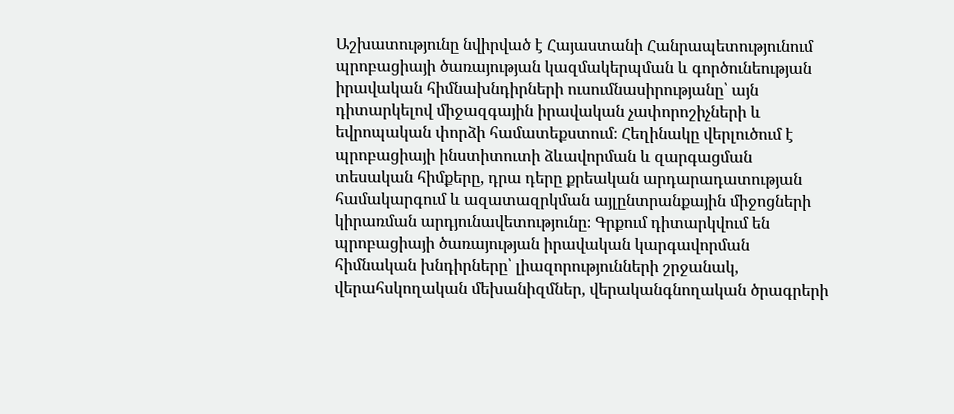Աշխատությունը նվիրված է Հայաստանի Հանրապետությունում պրոբացիայի ծառայության կազմակերպման և գործունեության իրավական հիմնախնդիրների ուսումնասիրությանը՝ այն դիտարկելով միջազգային իրավական չափորոշիչների և եվրոպական փորձի համատեքստում։ Հեղինակը վերլուծում է պրոբացիայի ինստիտուտի ձևավորման և զարգացման տեսական հիմքերը, դրա դերը քրեական արդարադատության համակարգում և ազատազրկման այլընտրանքային միջոցների կիրառման արդյունավետությունը։ Գրքում դիտարկվում են պրոբացիայի ծառայության իրավական կարգավորման հիմնական խնդիրները՝ լիազորությունների շրջանակ, վերահսկողական մեխանիզմներ, վերականգնողական ծրագրերի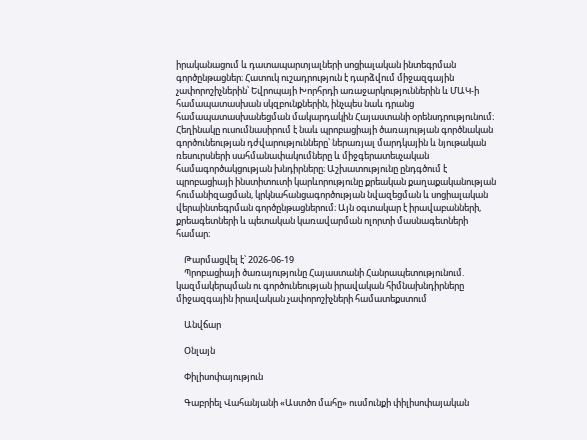իրականացում և դատապարտյալների սոցիալական ինտեգրման գործընթացներ։ Հատուկ ուշադրություն է դարձվում միջազգային չափորոշիչներին՝ Եվրոպայի Խորհրդի առաջարկություններին և ՄԱԿ-ի համապատասխան սկզբունքներին, ինչպես նաև դրանց համապատասխանեցման մակարդակին Հայաստանի օրենսդրությունում։ Հեղինակը ուսումնասիրում է նաև պրոբացիայի ծառայության գործնական գործունեության դժվարությունները՝ ներառյալ մարդկային և նյութական ռեսուրսների սահմանափակումները և միջգերատեսչական համագործակցության խնդիրները։ Աշխատությունը ընդգծում է պրոբացիայի ինստիտուտի կարևորությունը քրեական քաղաքականության հումանիզացման, կրկնահանցագործության նվազեցման և սոցիալական վերաինտեգրման գործընթացներում։ Այն օգտակար է իրավաբանների, քրեագետների և պետական կառավարման ոլորտի մասնագետների համար։

    Թարմացվել է՝ 2026-06-19
    Պրոբացիայի ծառայությունը Հայաստանի Հանրապետությունում. կազմակերպման ու գործունեության իրավական հիմնախնդիրները միջազգային իրավական չափորոշիչների համատեքստում

    Անվճար

    Օնլայն

    Փիլիսոփայություն

    Գաբրիել Վահանյանի «Աստծո մահը» ուսմունքի փիլիսոփայական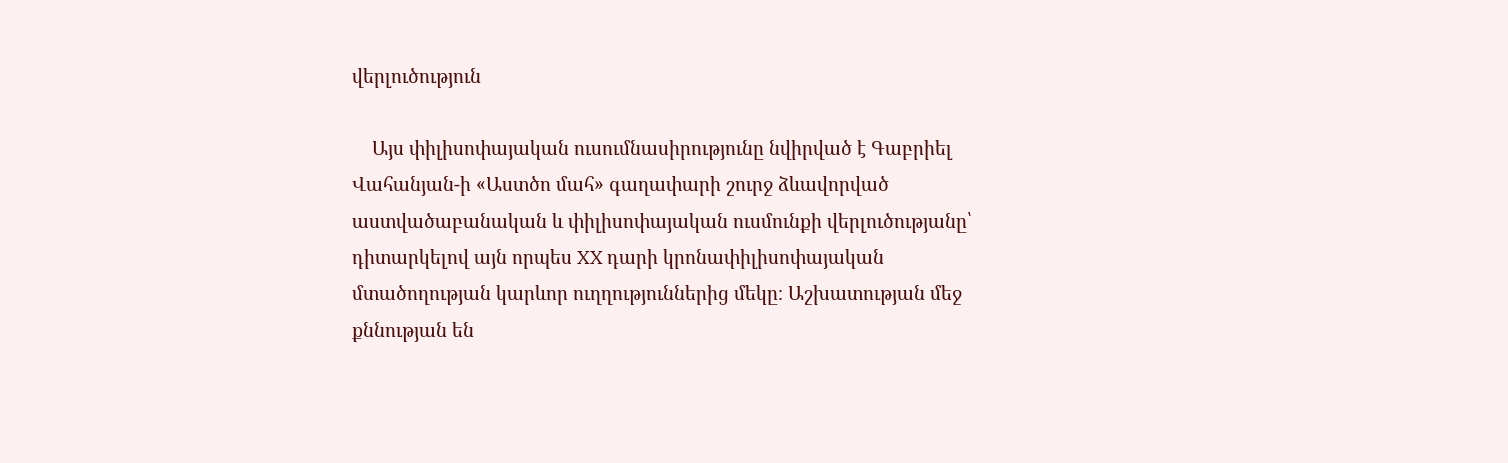վերլուծություն

    Այս փիլիսոփայական ուսումնասիրությունը նվիրված է Գաբրիել Վահանյան-ի «Աստծո մահ» գաղափարի շուրջ ձևավորված աստվածաբանական և փիլիսոփայական ուսմունքի վերլուծությանը՝ դիտարկելով այն որպես XX դարի կրոնափիլիսոփայական մտածողության կարևոր ուղղություններից մեկը։ Աշխատության մեջ քննության են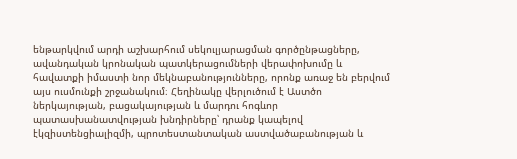ենթարկվում արդի աշխարհում սեկուլյարացման գործընթացները, ավանդական կրոնական պատկերացումների վերափոխումը և հավատքի իմաստի նոր մեկնաբանությունները, որոնք առաջ են բերվում այս ուսմունքի շրջանակում։ Հեղինակը վերլուծում է Աստծո ներկայության, բացակայության և մարդու հոգևոր պատասխանատվության խնդիրները՝ դրանք կապելով էկզիստենցիալիզմի, պրոտեստանտական աստվածաբանության և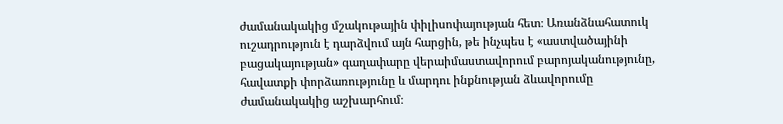ժամանակակից մշակութային փիլիսոփայության հետ։ Առանձնահատուկ ուշադրություն է դարձվում այն հարցին, թե ինչպես է «աստվածայինի բացակայության» գաղափարը վերաիմաստավորում բարոյականությունը, հավատքի փորձառությունը և մարդու ինքնության ձևավորումը ժամանակակից աշխարհում։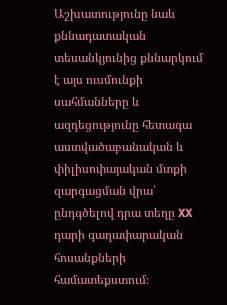Աշխատությունը նաև քննադատական տեսանկյունից քննարկում է այս ուսմունքի սահմանները և ազդեցությունը հետագա աստվածաբանական և փիլիսոփայական մտքի զարգացման վրա՝ ընդգծելով դրա տեղը XX դարի գաղափարական հոսանքների համատեքստում։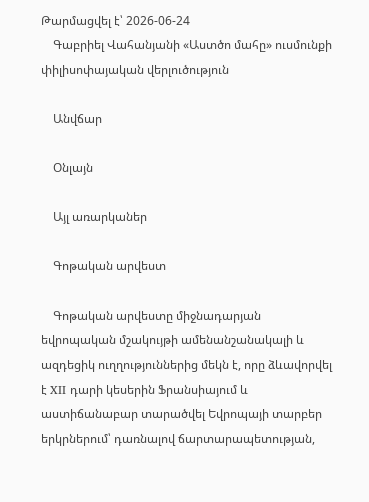Թարմացվել է՝ 2026-06-24
    Գաբրիել Վահանյանի «Աստծո մահը» ուսմունքի փիլիսոփայական վերլուծություն

    Անվճար

    Օնլայն

    Այլ առարկաներ

    Գոթական արվեստ

    Գոթական արվեստը միջնադարյան եվրոպական մշակույթի ամենանշանակալի և ազդեցիկ ուղղություններից մեկն է, որը ձևավորվել է XII դարի կեսերին Ֆրանսիայում և աստիճանաբար տարածվել Եվրոպայի տարբեր երկրներում՝ դառնալով ճարտարապետության,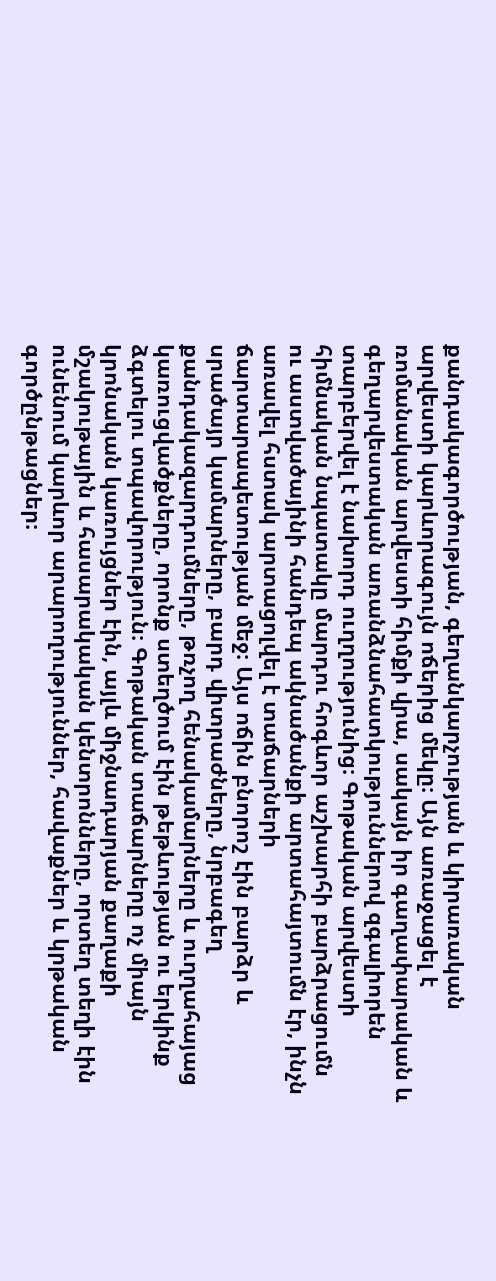քանդակագործության, գեղանկարչության և կիրառական արվեստի կարևորագույն ոճերից մեկը։ Այն առաջացել է ռոմանական արվեստի հիմքի վրա, սակայն իր գաղափարական և գեղարվեստական առանձնահատկություններով զգալիորեն տարբերվել է նախորդ ուղղությունից։ Գոթական արվեստի հիմնական նպատակը մարդու հոգևոր աշխարհի բարձրացումն ու աստվածայինի հանդեպ ակնածանքի արտահայտումն էր, ինչն առավել հստակ արտացոլվել է տաճարների ճարտարապետության մեջ։ Այս ոճին բնորոշ էին բարձր և սրածայր կամարները, բարդ վիտրաժները, նրբագեղ քանդակազարդումները, թռչող հենակամարները և ուղղահայաց կառուցվածքները, որոնք ստեղծում էին թեթևության ու երկինք ձգտելու տպավորություն։ Գոթական տաճարները ոչ միայն կրոնական կառույցներ էին, այլև միջնադարյան քաղաքի մշակութային և հասարակական կենտրոնները, որտեղ տեղի էին ունենում կարևոր արարողություններ, հավաքներ և կրթական գործընթացներ։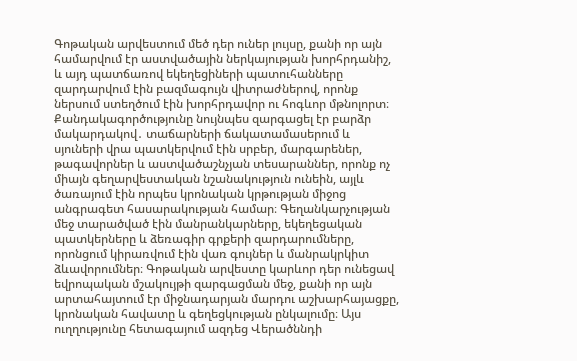Գոթական արվեստում մեծ դեր ուներ լույսը, քանի որ այն համարվում էր աստվածային ներկայության խորհրդանիշ, և այդ պատճառով եկեղեցիների պատուհանները զարդարվում էին բազմագույն վիտրաժներով, որոնք ներսում ստեղծում էին խորհրդավոր ու հոգևոր մթնոլորտ։ Քանդակագործությունը նույնպես զարգացել էր բարձր մակարդակով․ տաճարների ճակատամասերում և սյուների վրա պատկերվում էին սրբեր, մարգարեներ, թագավորներ և աստվածաշնչյան տեսարաններ, որոնք ոչ միայն գեղարվեստական նշանակություն ունեին, այլև ծառայում էին որպես կրոնական կրթության միջոց անգրագետ հասարակության համար։ Գեղանկարչության մեջ տարածված էին մանրանկարները, եկեղեցական պատկերները և ձեռագիր գրքերի զարդարումները, որոնցում կիրառվում էին վառ գույներ և մանրակրկիտ ձևավորումներ։ Գոթական արվեստը կարևոր դեր ունեցավ եվրոպական մշակույթի զարգացման մեջ, քանի որ այն արտահայտում էր միջնադարյան մարդու աշխարհայացքը, կրոնական հավատը և գեղեցկության ընկալումը։ Այս ուղղությունը հետագայում ազդեց Վերածննդի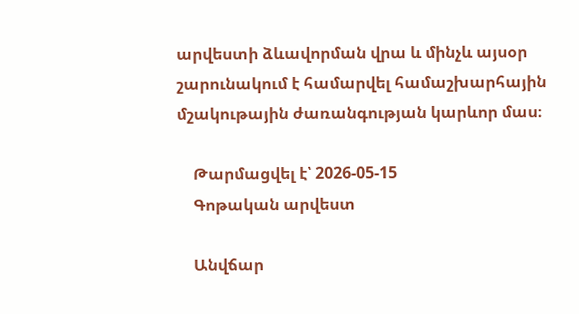արվեստի ձևավորման վրա և մինչև այսօր շարունակում է համարվել համաշխարհային մշակութային ժառանգության կարևոր մաս։

    Թարմացվել է՝ 2026-05-15
    Գոթական արվեստ

    Անվճար